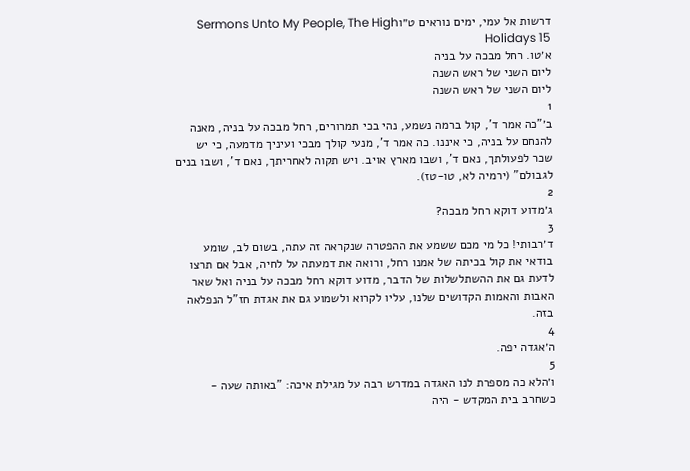דרשות אל עמי, ימים נוראים ט״וSermons Unto My People, The High Holidays 15
א׳טו. רחל מבכה על בניה
ליום השני של ראש השנה
ליום השני של ראש השנה
1
ב׳"כה אמר ד', קול ברמה נשמע, נהי בכי תמרורים, רחל מבכה על בניה, מאנה להנחם על בניה, כי איננו. כה אמר ד', מנעי קולך מבכי ועיניך מדמעה, כי יש שכר לפעולתך, נאם ד', ושבו מארץ אויב. ויש תקוה לאחריתך, נאם ד', ושבו בנים לגבולם" (ירמיה לא, טו-טז).
2
ג׳מדוע דוקא רחל מבכה?
3
ד׳רבותי! כל מי מכם ששמע את ההפטרה שנקראה זה עתה, בשום לב, שומע בודאי את קול בכיתה של אמנו רחל, ורואה את דמעתה על לחיה, אבל אם תרצו לדעת גם את ההשתלשלות של הדבר, מדוע דוקא רחל מבכה על בניה ואל שאר האבות והאמות הקדושים שלנו, עליו לקרוא ולשמוע גם את אגדת חז"ל הנפלאה בזה.
4
ה׳אגדה יפה.
5
ו׳הלא כה מספרת לנו האגדה במדרש רבה על מגילת איכה: "באותה שעה - כשחרב בית המקדש - היה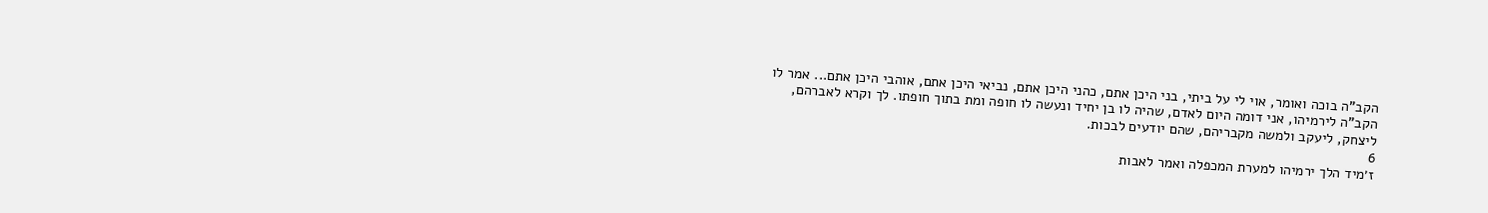הקב"ה בוכה ואומר, אוי לי על ביתי, בני היכן אתם, כהני היכן אתם, נביאי היכן אתם, אוהבי היכן אתם... אמר לו הקב"ה לירמיהו, אני דומה היום לאדם, שהיה לו בן יחיד ונעשה לו חופה ומת בתוך חופתו. לך וקרא לאברהם, ליצחק, ליעקב ולמשה מקבריהם, שהם יודעים לבכות.
6
ז׳מיד הלך ירמיהו למערת המכפלה ואמר לאבות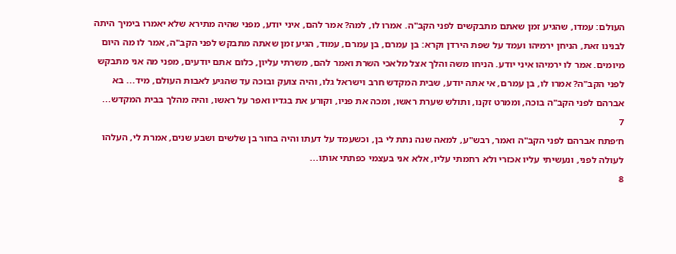העולם: עמדו, שהגיע זמן שאתם מתבקשים לפני הקב"ה. אמרו לו, למה? אמר להם, איני יודע, מפני שהיה מתירא שלא יאמרו בימיך היתה לבנינו זאת, הניחן ירמיהו ועמד על שפת הירדן וקרא: בן עמרם, בן עמרם, עמוד, הגיע זמן שאתה מתבקש לפני הקב"ה, אמר לו מה היום מיומים. אמר לו ירמיהו איני יודע. הניחו משה והלך אצל מלאכי השרת ואמר להם, משרתי עליון, כלום אתם יודעים, מפני מה אני מתבקש לפני הקב"ה? אמרו לו, בן עמרם, אי אתה יודע, שבית המקדש חרב וישראל גלו, והיה צועק ובוכה עד שהגיע לאבות העולם, מיד... בא אברהם לפני הקב"ה בוכה, וממרט זקנו, ותולש שערת ראשו, ומכה את פניו, וקורע את בגדיו ואפר על ראשו, והיה מהלך בבית המקדש...
7
ח׳פתח אברהם לפני הקב"ה ואמר, רבש"ע, למאה שנה נתת לי בן, וכשעמד על דעתו והיה בחור בן שלשים ושבע שנים, אמרת לי, העלהו לעולה לפני, ונעשיתי עליו אכזרי ולא רחמתי עליו, אלא אני בעצמי כפתתי אותו...
8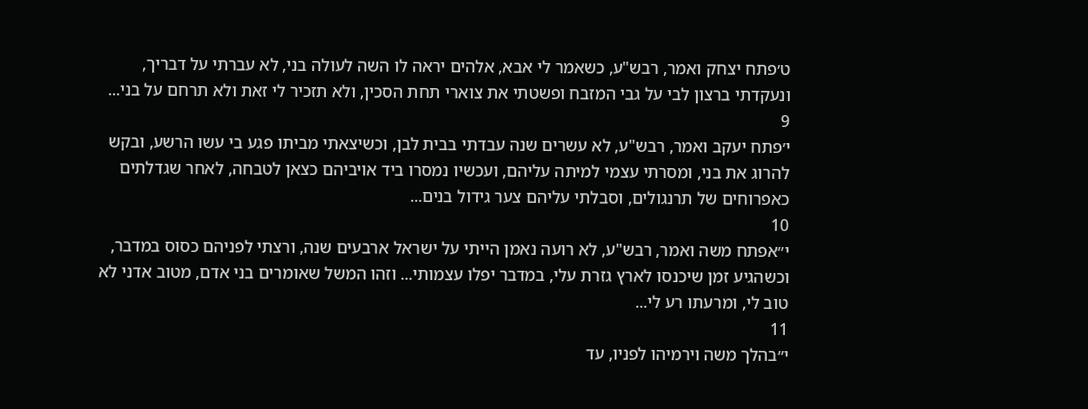ט׳פתח יצחק ואמר, רבש"ע, כשאמר לי אבא, אלהים יראה לו השה לעולה בני, לא עברתי על דבריך, ונעקדתי ברצון לבי על גבי המזבח ופשטתי את צוארי תחת הסכין, ולא תזכיר לי זאת ולא תרחם על בני...
9
י׳פתח יעקב ואמר, רבש"ע, לא עשרים שנה עבדתי בבית לבן, וכשיצאתי מביתו פגע בי עשו הרשע, ובקש להרוג את בני, ומסרתי עצמי למיתה עליהם, ועכשיו נמסרו ביד אויביהם כצאן לטבחה, לאחר שגדלתים כאפרוחים של תרנגולים, וסבלתי עליהם צער גידול בנים...
10
י״אפתח משה ואמר, רבש"ע, לא רועה נאמן הייתי על ישראל ארבעים שנה, ורצתי לפניהם כסוס במדבר, וכשהגיע זמן שיכנסו לארץ גזרת עלי, במדבר יפלו עצמותי... וזהו המשל שאומרים בני אדם, מטוב אדני לא טוב לי, ומרעתו רע לי...
11
י״בהלך משה וירמיהו לפניו, עד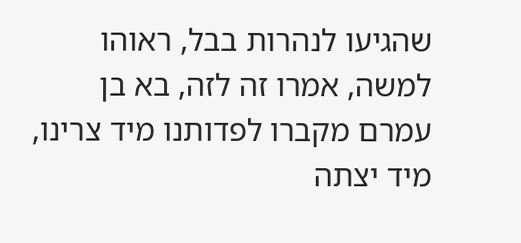שהגיעו לנהרות בבל, ראוהו למשה, אמרו זה לזה, בא בן עמרם מקברו לפדותנו מיד צרינו, מיד יצתה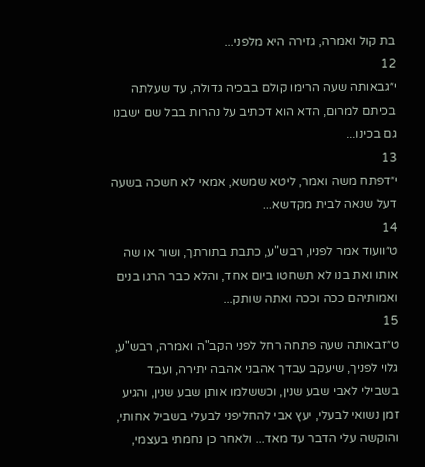בת קול ואמרה, גזירה היא מלפני...
12
י״גבאותה שעה הרימו קולם בבכיה גדולה, עד שעלתה בכיתם למרום, הדא הוא דכתיב על נהרות בבל שם ישבנו גם בכינו...
13
י״דפתח משה ואמר, ליטא שמשא, אמאי לא חשכה בשעה דעל שנאה לבית מקדשא...
14
ט״וועוד אמר לפניו, רבש"ע, כתבת בתורתך, ושור או שה אותו ואת בנו לא תשחטו ביום אחד, והלא כבר הרגו בנים ואמותיהם ככה וככה ואתה שותק...
15
ט״זבאותה שעה פתחה רחל לפני הקב"ה ואמרה, רבש"ע, גלוי לפניך, שיעקב עבדך אהבני אהבה יתירה, ועבד בשבילי לאבי שבע שנין, וכששלמו אותן שבע שנין, והגיע זמן נשואי לבעלי, יעץ אבי להחליפני לבעלי בשביל אחותי, והוקשה עלי הדבר עד מאד... ולאחר כן נחמתי בעצמי,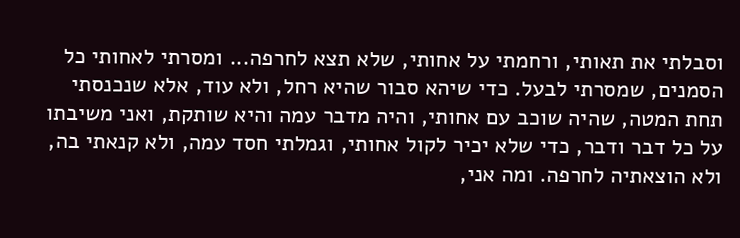וסבלתי את תאותי, ורחמתי על אחותי, שלא תצא לחרפה... ומסרתי לאחותי כל הסמנים, שמסרתי לבעל. כדי שיהא סבור שהיא רחל, ולא עוד, אלא שנכנסתי תחת המטה, שהיה שוכב עם אחותי, והיה מדבר עמה והיא שותקת, ואני משיבתו על כל דבר ודבר, כדי שלא יכיר לקול אחותי, וגמלתי חסד עמה, ולא קנאתי בה, ולא הוצאתיה לחרפה. ומה אני,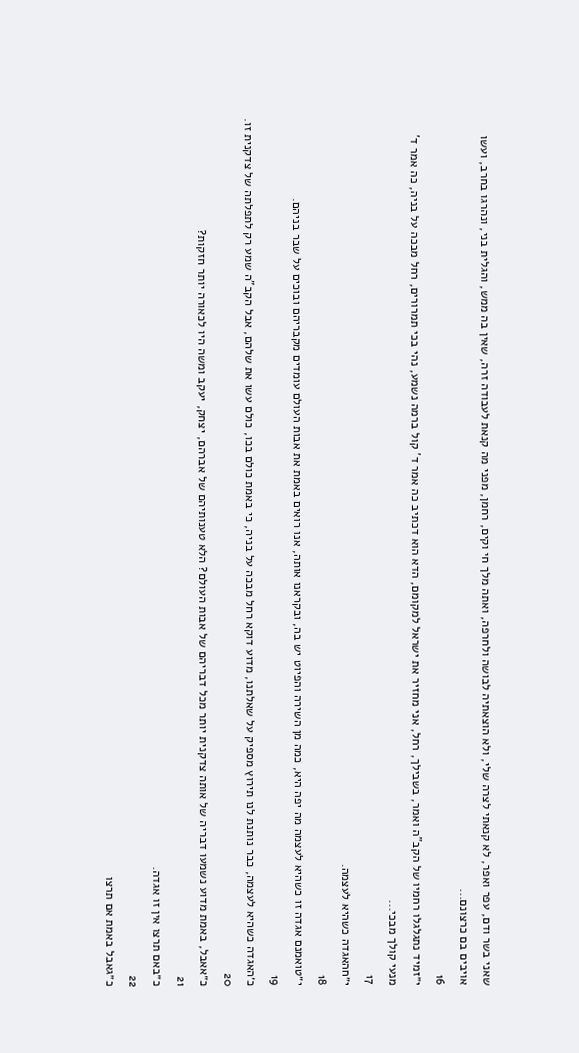שאני בשר ודם, עפר ואפר, לא קנאתי לצרה שלי, ולא הוצאתיה לבושה ולחרפה, ואתה מלך חי וקים, רחמן, מפני מה קנאת לעבודה זרה, שאין בה ממש, והגלית בני, ונהרגו בחרב, ועשו אויבים בם כרצונם...
16
י״זמיד נתגלגלו רחמיו של הקב"ה ואמר, בשבילך, רחל, אני מחזיר את ישראל למקומם, הדא הוא דכתיב כה אמר ד' קול ברמה נשמע, נהי בכי תמרורים, רחל מבכה על בניה, כה אמר ד' מנעי קולך מבכי...
17
י״חהאגדה כשהיא לעצמה.
18
י״טואמנם אגדה זו כשהיא לעצמה מה יפה היא, כמה מן השירה והפיוט יש בה, ובקראנו אותה, אנו רואים באמת את אבות העולם עומדים מקבריהם ובוכים על שבר בניהם.
19
כ׳האגדה כשהיא לעצמה, כבר נותנת לנו תירוץ מספיק על שאלתנו, מדוע דוקא רחל מבכה על בניה, כי באמת כולם בכו, כולם עשו את שלהם, אבל הקב"ה שמע רק לתפלתה של צדקנית זו.
20
כ״אאבל, באמת מדוע נשמעו דבריה של אותה צדקנית יותר מכל דבריהם של אבות העולם? הלא טענותיהם של אברהם, יצחק, יעקב ומשה היו לכאורה יותר חזקות?
21
כ״באם תרצו אין זו אגדה.
22
כ״גאבל באמת אם תרצו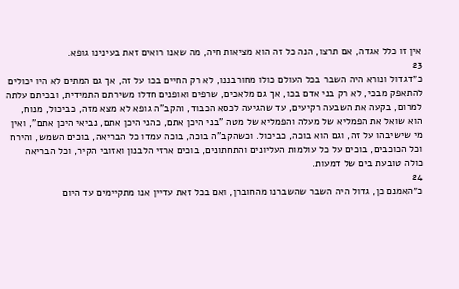אין זו כלל אגדה, אם תרצו, הנה כל זה הוא מציאות חיה, מה שאנו רואים זאת בעינינו גופא.
23
כ״דגדול ונורא היה השבר בכל העולם כולו מחורבננו, לא רק החיים בכו על זה, אך גם המתים לא היו יכולים להתאפק מבכי, לא רק בני אדם בכו, אך גם מלאכים, שרפים ואופנים חדלו משירתם התמידית, ובכיתם עלתה למרום, בקעה את השבעה רקיעים, עד שהגיעה לכסא הכבוד, והקב"ה גופא לא מצא מזה, כביכול, מנוח, הוא שואל את הפמליא של מעלה והפמליא של מטה "בני היכן אתם, כהני היכן אתם, נביאי היכן אתם", ואין מי שישיבהו על זה, וגם הוא בוכה, כביכול. וכשהקב"ה בוכה, בוכה עמדו כל הבריאה, בוכים השמש, והירח וכל הכוכבים, בוכים על כל עולמות העליונים והתחתונים, בוכים ארזי הלבנון ואזובי הקיר, וכל הבריאה כולה טובעת בים של דמעות.
24
כ״האמנם כן, גדול היה השבר שהשברנו מהחוברן, ואם בכל זאת עדיין אנו מתקיימים עד היום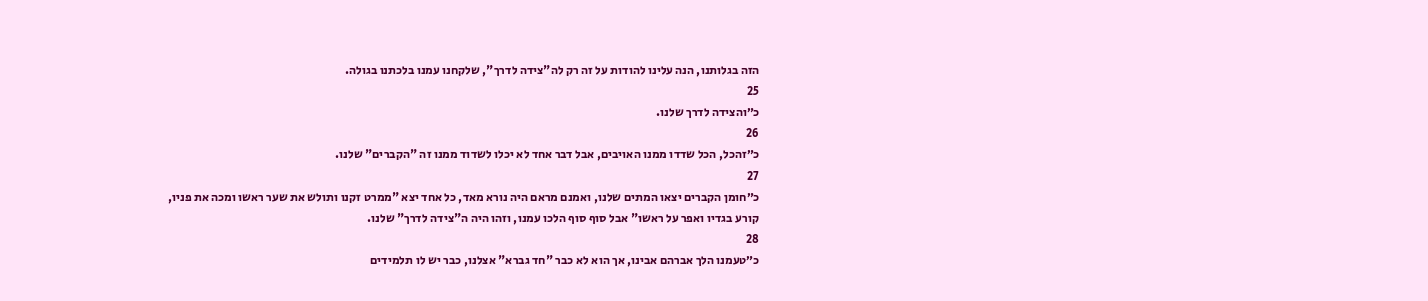הזה בגלותנו, הנה עלינו להודות על זה רק לה"צידה לדרך", שלקחנו עמנו בלכתנו בגולה.
25
כ״והצידה לדרך שלנו.
26
כ״זהכל, הכל שדדו ממנו האויבים, אבל דבר אחד לא יכלו לשדוד ממנו זה "הקברים" שלנו.
27
כ״חומן הקברים יצאו המתים שלנו, ואמנם מראם היה נורא מאד, כל אחד יצא "ממרט זקנו ותולש את שער ראשו ומכה את פניו, קורע בגדיו ואפר על ראשו" אבל סוף סוף הלכו עמנו, וזהו היה ה"צידה לדרך" שלנו.
28
כ״טעמנו הלך אברהם אבינו, אך הוא לא כבר "חד גברא" אצלנו, כבר יש לו תלמידים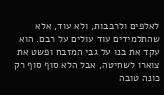לאלפים ולרבבות, ולא עוד, אלא שהתלמידים עוד עולים על רבם. הוא עקד את בנו על גבי המזבח ופשט את צוארו לשחיטה, אבל הלא סוף סוף רק כונה טובה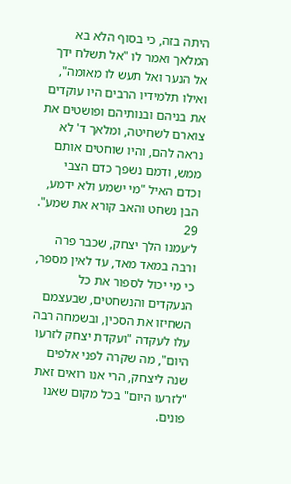היתה בזה, כי בסוף הלא בא המלאך ואמר לו "אל תשלח ידך אל הנער ואל תעש לו מאומה", ואילו תלמידיו הרבים היו עוקדים את בניהם ובנותיהם ופושטים את צוארם לשחיטה, ומלאך ד' לא נראה להם, והיו שוחטים אותם ממש, ודמם נשפך כדם הצבי וכדם האיל "מי ישמע ולא ידמע, הבן נשחט והאב קורא את שמע".
29
ל׳עמנו הלך יצחק, שכבר פרה ורבה במאד מאד, עד לאין מספר, כי מי יכול לספור את כל הנעקדים והנשחטים, שבעצמם השחיזו את הסכין, ובשמחה רבה עלו לעקדה "ועקדת יצחק לזרעו היום", מה שקרה לפני אלפים שנה ליצחק, הרי אנו רואים זאת "לזרעו היום" בכל מקום שאנו פונים.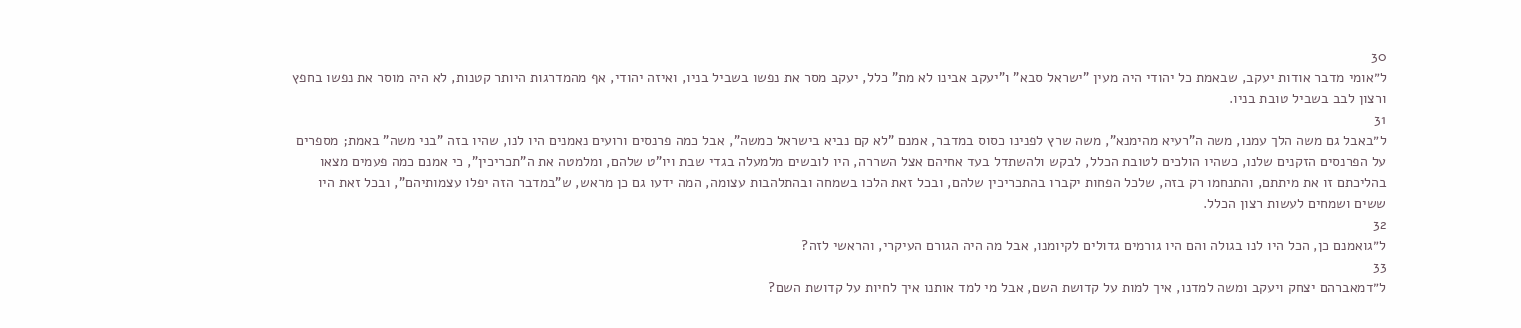30
ל״אומי מדבר אודות יעקב, שבאמת כל יהודי היה מעין "ישראל סבא" ו"יעקב אבינו לא מת" כלל, יעקב מסר את נפשו בשביל בניו, ואיזה יהודי, אף מהמדרגות היותר קטנות, לא היה מוסר את נפשו בחפץ ורצון לבב בשביל טובת בניו.
31
ל״באבל גם משה הלך עמנו, משה ה"רעיא מהימנא", משה שרץ לפנינו כסוס במדבר, אמנם "לא קם נביא בישראל כמשה", אבל כמה פרנסים ורועים נאמנים היו לנו, שהיו בזה "בני משה" באמת; מספרים על הפרנסים הזקנים שלנו, כשהיו הולכים לטובת הכלל, לבקש ולהשתדל בעד אחיהם אצל השררה, היו לובשים מלמעלה בגדי שבת ויו"ט שלהם, ומלמטה את ה"תכריכין", כי אמנם כמה פעמים מצאו בהליכתם זו את מיתתם, והתנחמו רק בזה, שלכל הפחות יקברו בהתכריכין שלהם, ובכל זאת הלכו בשמחה ובהתלהבות עצומה, המה ידעו גם כן מראש, ש"במדבר הזה יפלו עצמותיהם", ובכל זאת היו ששים ושמחים לעשות רצון הכלל.
32
ל״גואמנם כן, הכל היו לנו בגולה והם היו גורמים גדולים לקיומנו, אבל מה היה הגורם העיקרי, והראשי לזה?
33
ל״דמאברהם יצחק ויעקב ומשה למדנו, איך למות על קדושת השם, אבל מי למד אותנו איך לחיות על קדושת השם?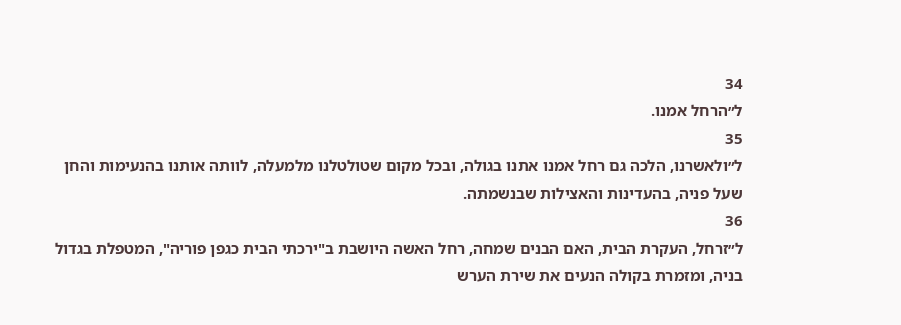34
ל״הרחל אמנו.
35
ל״ולאשרנו, הלכה גם רחל אמנו אתנו בגולה, ובכל מקום שטולטלנו מלמעלה, לוותה אותנו בהנעימות והחן שעל פניה, בהעדינות והאצילות שבנשמתה.
36
ל״זרחל, העקרת הבית, האם הבנים שמחה, רחל האשה היושבת ב"ירכתי הבית כגפן פוריה", המטפלת בגדול בניה, ומזמרת בקולה הנעים את שירת הערש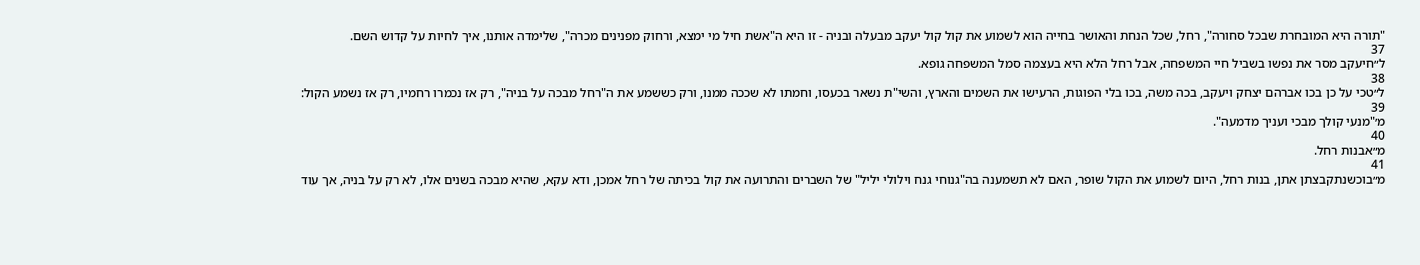"תורה היא המובחרת שבכל סחורה", רחל, שכל הנחת והאושר בחייה הוא לשמוע את קול קול יעקב מבעלה ובניה - זו היא ה"אשת חיל מי ימצא, ורחוק מפנינים מכרה", שלימדה אותנו, איך לחיות על קדוש השם.
37
ל״חיעקב מסר את נפשו בשביל חיי המשפחה, אבל רחל הלא היא בעצמה סמל המשפחה גופא.
38
ל״טכי על כן בכו אברהם יצחק ויעקב, בכה משה, בכו בלי הפוגות, הרעישו את השמים והארץ, והשי"ת נשאר בכעסו, וחמתו לא שככה ממנו, ורק כששמע את ה"רחל מבכה על בניה", רק אז נכמרו רחמיו, רק אז נשמע הקול:
39
מ׳"מנעי קולך מבכי ועניך מדמעה".
40
מ״אבנות רחל.
41
מ״בוכשנתקבצתן אתן, בנות רחל, היום לשמוע את הקול שופר, האם לא תשמענה בה"גנוחי גנח וילולי יליל" של השברים והתרועה את קול בכיתה של רחל אמכן, ודא עקא, שהיא מבכה בשנים אלו, לא רק על בניה, אך עוד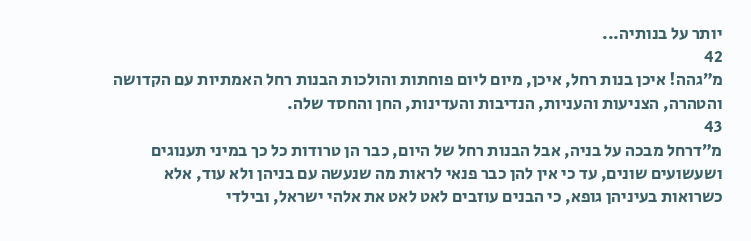יותר על בנותיה...
42
מ״גהה! איכן בנות רחל, איכן, מיום ליום פוחתות והולכות הבנות רחל האמתיות עם הקדושה והטהרה, הצניעות והעניות, הנדיבות והעדינות, החן והחסד שלה.
43
מ״דרחל מבכה על בניה, אבל הבנות רחל של היום, כבר הן טרודות כל כך במיני תענוגים ושעשועים שונים, עד כי אין להן כבר פנאי לראות מה שנעשה עם בניהן ולא עוד, אלא כשרואות בעיניהן גופא, כי הבנים עוזבים לאט לאט את אלהי ישראל, ובילדי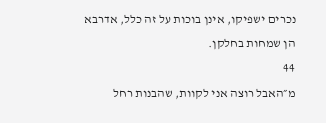נכרים ישפיקו, אינן בוכות על זה כלל, אדרבא הן שמחות בחלקן.
44
מ״האבל רוצה אני לקוות, שהבנות רחל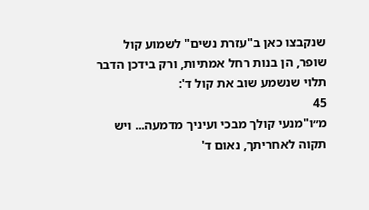שנקבצו כאן ב"עזרת נשים" לשמוע קול שופר, הן בנות רחל אמתיות, ורק בידכן הדבר תלוי שנשמע שוב את קול ד':
45
מ״ו"מנעי קולך מבכי ועיניך מדמעה... ויש תקוה לאחריתך, נאום ד'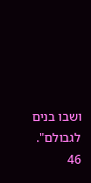ושבו בנים לגבולם".
46